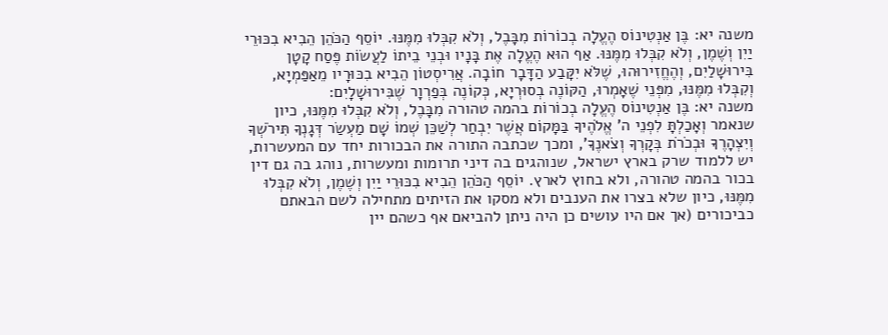משנה יא: בֶּן אַנְטִינוֹס הֶעֱלָה בְכוֹרוֹת מִבָּבֶל, וְלֹא קִבְּלוּ מִמֶּנּוּ. יוֹסֵף הַכֹּהֵן הֵבִיא בִכּוּרֵי יַיִן וְשֶׁמֶן, וְלֹא קִבְּלוּ מִמֶּנּוּ. אַף הוּא הֶעֱלָה אֶת בָּנָיו וּבְנֵי בֵיתוֹ לַעֲשׂוֹת פֶּסַח קָטָן בִּירוּשָׁלַיִם, וְהֶחֱזִירוּהוּ, שֶׁלֹּא יִקָּבַע הַדָּבָר חוֹבָה. אֲרִיסְטוֹן הֵבִיא בִכּוּרָיו מֵאַפַּמְיָא, וְקִבְּלוּ מִמֶּנּוּ, מִפְּנֵי שֶׁאָמְרוּ, הַקּוֹנֶה בְסוּרְיָא, כְּקוֹנֶה בְּפַרְוָר שֶׁבִּירוּשָׁלָיִם:
משנה יא: בֶּן אַנְטִינוֹס הֶעֱלָה בְכוֹרוֹת בהמה טהורה מִבָּבֶל, וְלֹא קִבְּלוּ מִמֶּנּוּ, כיון שנאמר וְאָכַלְתָּ לִפְנֵי ה' אֱלֹהֶיךָ בַּמָּקוֹם אֲשֶׁר יִבְחַר לְשַׁכֵּן שְׁמוֹ שָׁם מַעְשַׂר דְּגָנְךָ תִּירֹשְׁךָ וְיִצְהָרֶךָ וּבְכֹרֹת בְּקָרְךָ וְצֹאנֶךָ', ומכך שכתבה התורה את הבכורות יחד עם המעשרות, יש ללמוד שרק בארץ ישראל, שנוהגים בה דיני תרומות ומעשרות, נוהג בה גם דין בכור בהמה טהורה, ולא בחוץ לארץ. יוֹסֵף הַכֹּהֵן הֵבִיא בִכּוּרֵי יַיִן וְשֶׁמֶן, וְלֹא קִבְּלוּ מִמֶּנּוּ, כיון שלא בצרו את הענבים ולא מסקו את הזיתים מתחילה לשם הבאתם כביכורים (אך אם היו עושים כן היה ניתן להביאם אף כשהם יין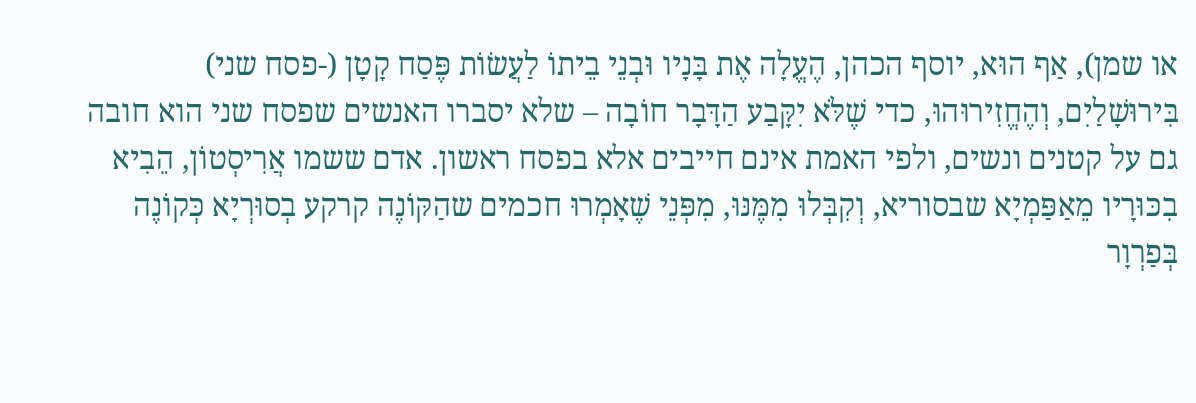או שמן), אַף הוּא, יוסף הכהן, הֶעֱלָה אֶת בָּנָיו וּבְנֵי בֵיתוֹ לַעֲשׂוֹת פֶּסַח קָטָן (-פסח שני) בִּירוּשָׁלַיִם, וְהֶחֱזִירוּהוּ, כדי שֶׁלֹּא יִקָּבַע הַדָּבָר חוֹבָה – שלא יסברו האנשים שפסח שני הוא חובה גם על קטנים ונשים, ולפי האמת אינם חייבים אלא בפסח ראשון. אדם ששמו אֲרִיסְטוֹן, הֵבִיא בִכּוּרָיו מֵאַפַּמְיָא שבסוריא, וְקִבְּלוּ מִמֶּנּוּ, מִפְּנֵי שֶׁאָמְרוּ חכמים שהַקּוֹנֶה קרקע בְסוּרְיָא כְּקוֹנֶה בְּפַרְוָר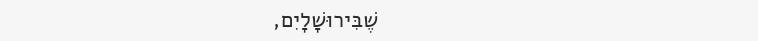שֶׁבִּירוּשָׁלָיִם,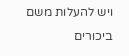ויש להעלות משם ביכורים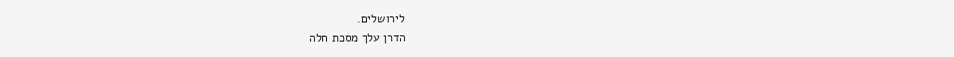לירושלים.
הדרן עלך מסכת חלה